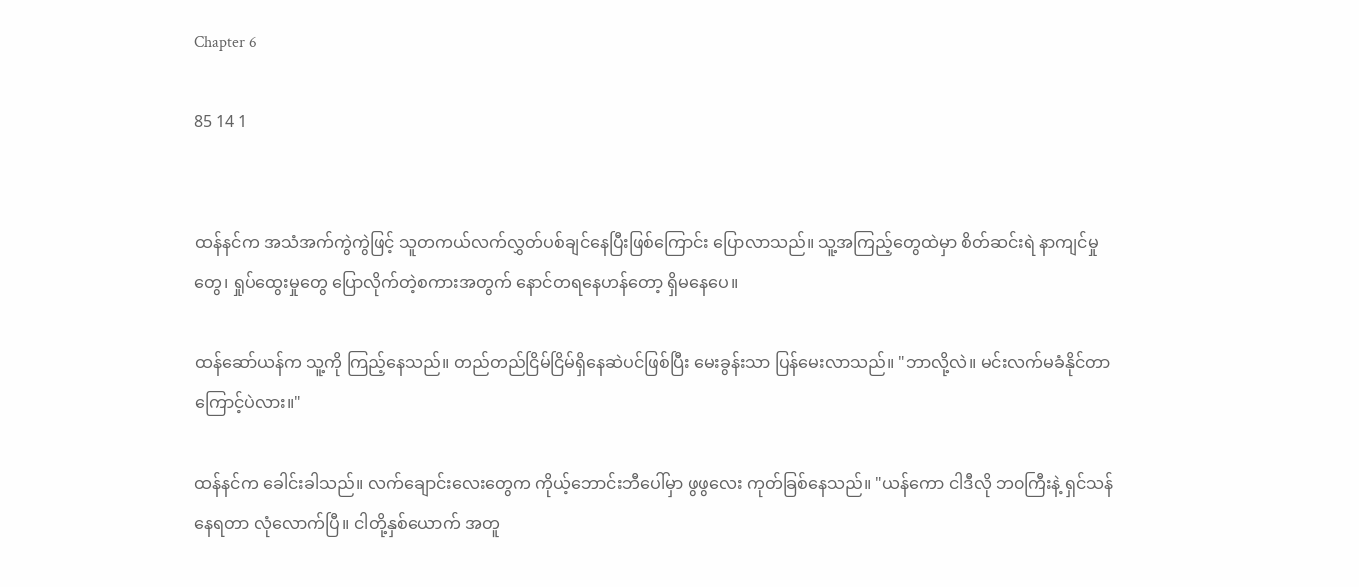Chapter 6

85 14 1


ထန်နင်က အသံအက်ကွဲကွဲဖြင့် သူတကယ်လက်လွှတ်ပစ်ချင်နေပြီးဖြစ်ကြောင်း ပြောလာသည်။ သူ့အကြည့်တွေထဲမှာ စိတ်ဆင်းရဲ နာကျင်မှုတွေ၊ ရှုပ်ထွေးမှုတွေ ပြောလိုက်တဲ့စကားအတွက် နောင်တရနေဟန်တော့ ရှိ‌မနေပေ။

ထန်ဆော်ယန်က သူ့ကို ကြည့်နေသည်။ တည်တည်ငြိမ်ငြိမ်ရှိနေဆဲပင်ဖြစ်ပြီး မေးခွန်းသာ ပြန်မေးလာသည်။ "ဘာလို့လဲ။ မင်းလက်မခံနိုင်တာကြောင့်ပဲလား။"

ထန်နင်က ခေါင်းခါသည်။ လက်ချောင်းလေးတွေက ကိုယ့်ဘောင်းဘီပေါ်မှာ ဖွဖွလေး ကုတ်ခြစ်နေသည်။ "ယန်ကော ငါဒီ‌လို ဘ၀ကြီးနဲ့ ရှင်သန်နေရတာ လုံလောက်ပြီ။ ငါတို့နှစ်ယောက် အတူ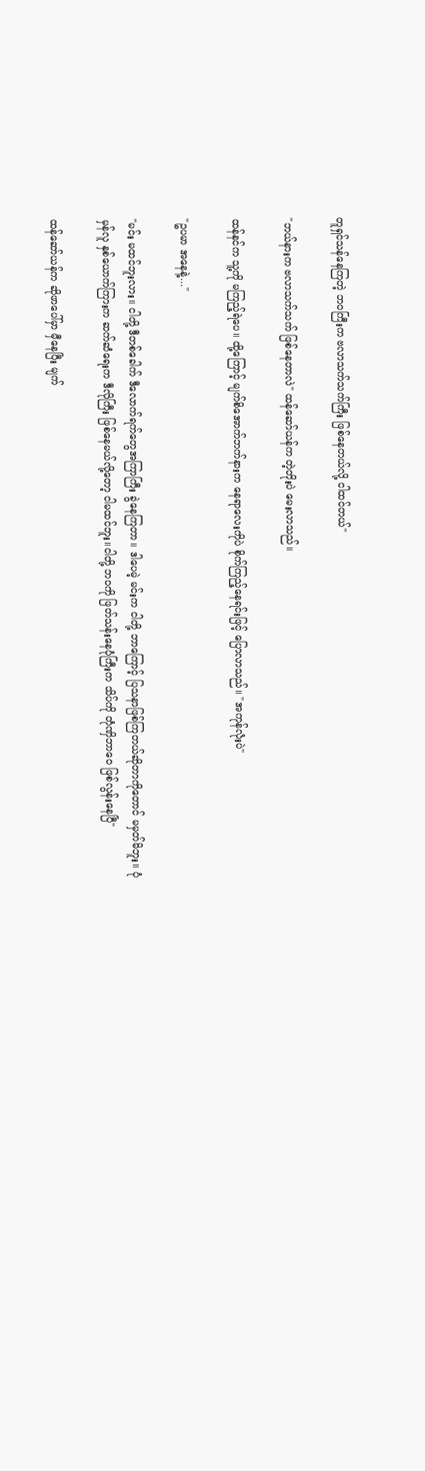တူရှင်သန်နေကြတဲ့ ဘ၀ကြီးက ဗလာသက်သက်ကြီး ဖြစ်နေတယ်လို့ ငါထင်တယ်"

"ဘယ်နားက ဗလာသက်သက် ဖြစ်နေတာလဲ" ထန်ဆော်ယန်က တဲ့တိုးပဲ မေးလာသည်။

ထန်နင်က သူ့ကို မကြည့်ရဲပေ။ ထို့ကြောင့် မျက်စိအောက်ဘက်နားက နေရာလေးကိုပဲ စိုက်ကြည့်နေရင်းဖြင့် ပြောလာသည်။ "အကုန်လုံးပဲ"

"ဥပမာ အနေနဲ့..."

"မင်း မထင်ဘူးလား။ ငါတို့ ဒီတစ်ခေါက် ဒီလောက်ရက်တွေအကြာကြီး ခွဲနေကြတာ။ ဒါပေမဲ့ မင်းက ငါတို့ ဘာကြောင့် ပြသနာဖြစ်ကြတယ်ဆိုတာကိုတောင် မမှတ်မိဘူး။ ပုံမှန်လူ နှစ်ယောက်ကြားက ဆက်ဆံရေးက ဒီလိုကြီး ဖြစ်နေမယ်လို့တော့ ငါမထင်ဘူး။ငါတို့ ဘ၀ကို ဖြတ်သန်းနေပုံကြီးက သိပ်ကို တုံဏှိဘာဝေ ဖြစ်လွန်းနေပြီ"

ထန်ဆော်ယန်က ဆိုဖာပေါ်မှာ မှီနေပြီး မျက်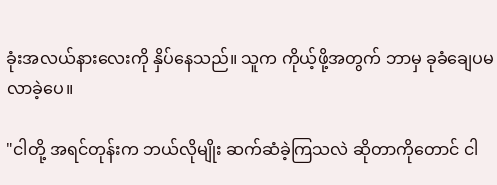ခုံးအလယ်နားလေးကို နှိပ်နေသည်။ သူက ကိုယ့်ဖို့အတွက် ဘာမှ ခုခံချေပမလာခဲ့ပေ။

"ငါတို့ အရင်တုန်းက ဘယ်လိုမျိုး ဆက်ဆံ‌ခဲ့ကြသလဲ ဆိုတာကိုတောင် ငါ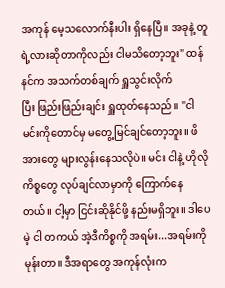အကုန် မေ့သလောက်နီးပါး ရှိနေပြီ။ အခုနဲ့ တူရဲ့လားဆိုတာကိုလည်း ငါမသိတော့ဘူး" ထန်နင်က အသက်တစ်ချက် ရှူသွင်းလိုက်ပြီး ‌ဖြည်းဖြည်းချင်း ရှူထုတ်‌နေသည်။ "ငါ မင်းကိုတောင်မှ မတွေ့မြင်ချင်တော့ဘူး။ ဖိအားတွေ များလွန်းနေသလိုပဲ။ မင်း ငါနဲ့ ဟိုလိုကိစ္စတွေ လုပ်ချင်လာမှာကို ကြောက်နေတယ်။ ငါ့မှာ ငြင်းဆိုနိုင်ဖို့ နည်းမရှိဘူး။ ဒါပေမဲ့ ငါ တကယ် အဲ့ဒီကိစ္စကို အရမ်း...အရမ်းကို မုန်းတာ။ ဒီအရာတွေ အကုန်လုံးက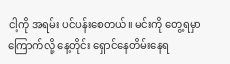ငါ့ကို အရမ်း ပင်ပန်းစေတယ်။ မင်းကို တွေ့ရမှာ ကြောက်လို့ နေ့တိုင်း ရှောင်နေတိမ်းနေရ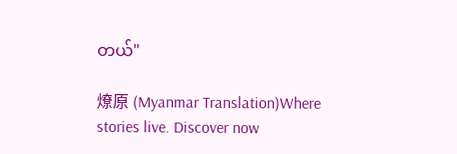တယ်"

燎原 (Myanmar Translation)Where stories live. Discover now